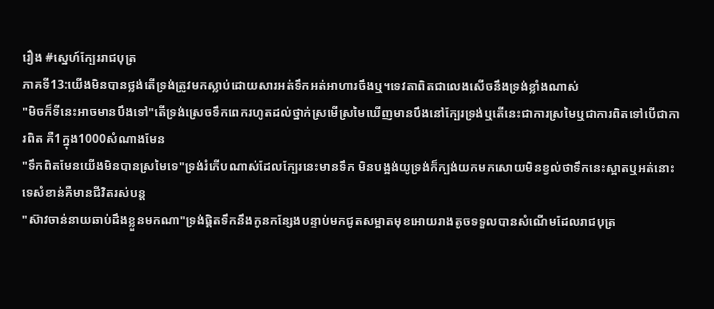រឿង #ស្នេហ៍ក្បែររាជបុត្រ
ភាគទី13:យើងមិនបានថ្លង់តើទ្រង់ត្រូវមកស្លាប់ដោយសារអត់ទឹកអត់អាហារចឹងឬ។ទេវតាពិតជាលេងសើចនឹងទ្រង់ខ្លាំងណាស់
"មិចក៏ទីនេះអាចមានបឹងទៅ"តើទ្រង់ស្រេចទឹកពេករហូតដល់ថ្នាក់ស្រមើស្រមៃឃើញមានបឹងនៅក្បែរទ្រង់ឬតើនេះជាការស្រមៃឬជាការពិតទៅបើជាការពិត គឺ1ក្នុង1000សំណាងមែន
"ទឹកពិតមែនយើងមិនបានស្រមៃទេ"ទ្រង់រំភើបណាស់ដែលក្បែរនេះមានទឹក មិនបង្អង់យូទ្រង់ក៏ក្បង់យកមកសោយមិនខ្វល់ថាទឹកនេះស្អាតឬអត់នោះទេសំខាន់គឺមានជីវិតរស់បន្ត
"ស៊ាវចាន់នាយឆាប់ដឹងខ្លួនមកណា"ទ្រង់ផ្ដិតទឹកនឹងកូនកន្សែងបន្ទាប់មកជូតសម្អាតមុខអោយរាងតូចទទួលបានសំណើមដែលរាជបុត្រ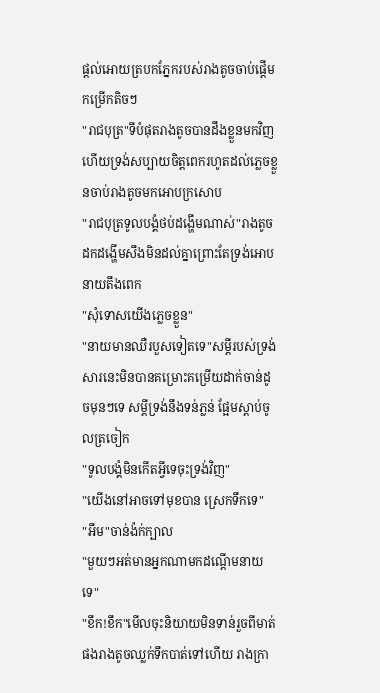ផ្ដល់អោយត្របកភ្នែករបស់រាងតូចចាប់ផ្ដើមកម្រើកតិចៗ
"រាជបុត្រ"ទីបំផុតរាងតូចបានដឹងខ្លួនមកវិញហើយទ្រង់សប្បាយចិត្តពេករហូតដល់ភ្លេចខ្លួនចាប់រាងតូចមកអោបក្រសោប
"រាជបុត្រទូលបង្គំថប់ដង្ហើមណាស់"រាងតូចដកដង្ហើមសឹងមិនដល់គ្នាព្រោះតែទ្រង់អោបនាយតឹងពេក
"សុំទោសយើងភ្លេចខ្លួន"
"នាយមានឈឺរបួសទៀតទេ"សម្ដីរបស់ទ្រង់សារនេះមិនបានគម្រោះគម្រើយដាក់ចាន់ដូចមុនៗទេ សម្ដីទ្រង់នឹងទន់ភ្លន់ ផ្អែមស្ដាប់ចូលត្រចៀក
"ទូលបង្គំមិនកើតអ្វីទេចុះទ្រង់វិញ"
"យើងនៅអាចទៅមុខបាន ស្រេកទឹកទេ"
"អឹម"ចាន់ង៉ក់ក្បាល
"មួយៗអត់មានអ្នកណាមកដណ្ដើមនាយទេ"
"ខឹក!ខឹក"មើលចុះនិយាយមិនទាន់រួចពីមាត់ផងរាងតូចឈ្លក់ទឹកបាត់ទៅហើយ រាងក្រា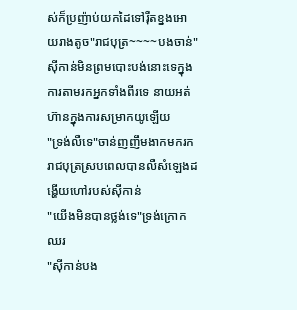ស់ក៏ប្រញ៉ាប់យកដៃទៅរ៉ឺតខ្នងអោយរាងតូច"រាជបុត្រ~~~~បងចាន់"សុីកាន់មិនព្រមបោះបង់នោះទេក្នុងការតាមរកអ្នកទាំងពីរទេ នាយអត់ហ៊ានក្នុងការសម្រាកយូឡើយ
"ទ្រង់លឺទេ"ចាន់ញញឹមងាកមករករាជបុត្រស្របពេលបានលឺសំឡេងដង្ហើយហៅរបស់សុីកាន់
"យើងមិនបានថ្លង់ទេ"ទ្រង់ក្រោកឈរ
"សុីកាន់បង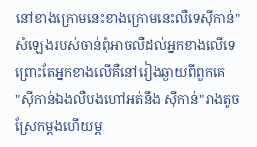នៅខាងក្រោមនេះខាងក្រោមនេះលឺទេសុីកាន់"សំឡេងរបស់ចាន់ពុំអាចលឺដល់អ្នកខាងលើទេ ព្រោះតែអ្នកខាងលើគឺនៅរៀងឆ្ងាយពីពួកគេ
"សុីកាន់ឯងលឺបងហៅអត់នឹង សុីកាន់"រាងតូចស្រែកម្ដងហើយម្ដ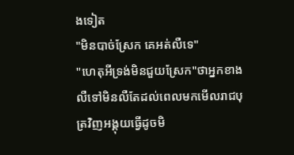ងទៀត
"មិនបាច់ស្រែក គេអត់លឺទេ"
"ហេតុអីទ្រង់មិនជួយស្រែក"ថាអ្នកខាងលឺទៅមិនលឺតែដល់ពេលមកមើលរាជបុត្រវិញអង្គុយធ្វើដូចមិ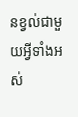នខ្វល់ជាមួយអ្វីទាំងអស់